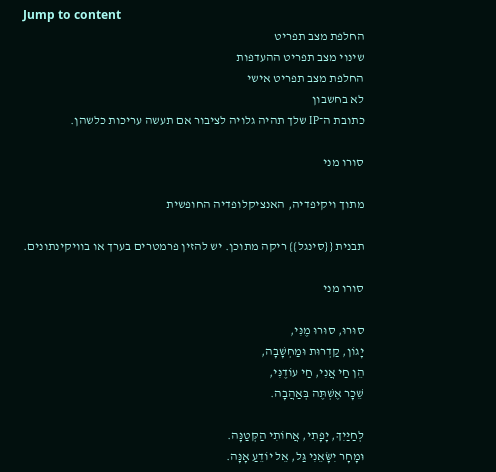Jump to content
החלפת מצב תפריט
שינוי מצב תפריט ההעדפות
החלפת מצב תפריט אישי
לא בחשבון
כתובת ה־IP שלך תהיה גלויה לציבור אם תעשה עריכות כלשהן.

סורו מני

מתוך ויקיפדיה, האנציקלופדיה החופשית

תבנית {{סינגל}} ריקה מתוכן. יש להזין פרמטרים בערך או בוויקינתונים.

סורו מני

סוּרוּ, סוּרוּ מֶנִּי,
יָגוֹן, קַדְרוּת וּמַחְשָׁבָה,
הֵן חַי אֲנִי, חַי עוֹדֶנִּי,
שֵׁכָר אֶשְׁתֶּה בְּאַהֲבָה.

לְחַיַּיִךְ, יָפָתִי, אֲחוֹתִי הַקְּטַנָּה.
וּמָחָר יִשָּׂאֵנִי גַּל, אֵל יוֹדֵעַ אָנָּה.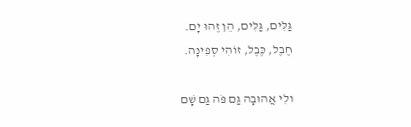גַּלִּים, גַּלִּים, הֵן זֶהוּ יָם.
חֶבֶל, כֶּבֶל, זוֹהִי סְפִינָה.

ולִי אֲהוּבָה גַּם פֹּה גַּם שָׁם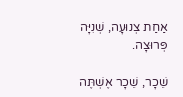אַחַת צְנוּעָה, שְׁנִיָּה פְּרוּצָה.

שֵׁכָר, שֵׁכָר אֶשְׁתֶּה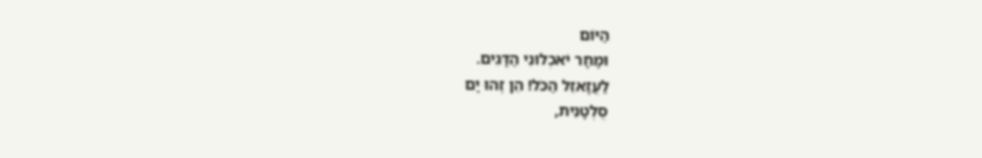הַיּוֹם
וּמָחָר יֹאכְלוּנִי הַדָּגִים.
לַעֲזָאזֵל הַכֹּל! הֵן זֶהוּ יָם
סֻלְטָנִית,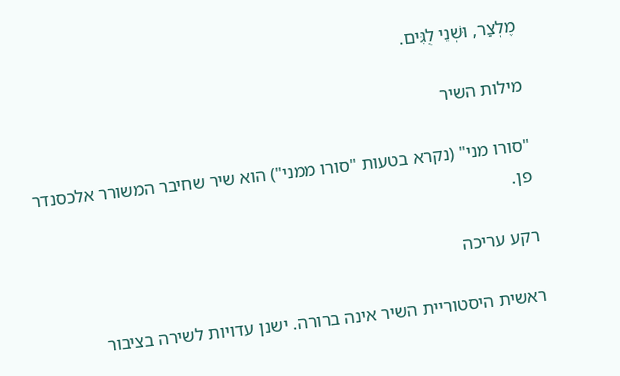מֶלְצַר, וּשְׁנֵי לֻגִּים.

מילות השיר

"סורו מני" (נקרא בטעות "סורו ממני") הוא שיר שחיבר המשורר אלכסנדר פן.

רקע עריכה

ראשית היסטוריית השיר אינה ברורה. ישנן עדויות לשירה בציבור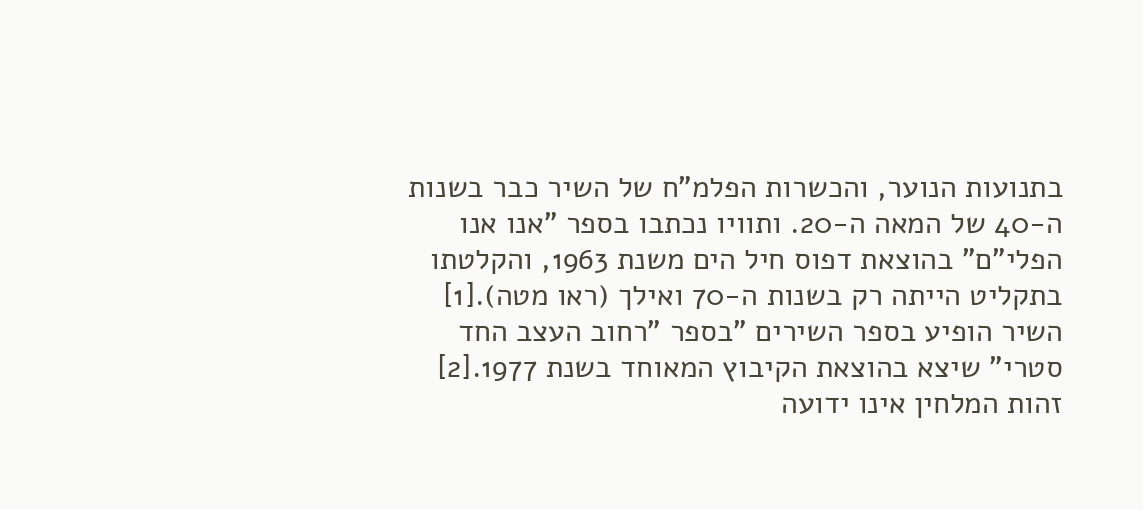בתנועות הנוער, והכשרות הפלמ"ח של השיר כבר בשנות ה-40 של המאה ה-20. ותוויו נכתבו בספר "אנו אנו הפלי"ם" בהוצאת דפוס חיל הים משנת 1963, והקלטתו בתקליט הייתה רק בשנות ה-70 ואילך (ראו מטה).[1] השיר הופיע בספר השירים "בספר "רחוב העצב החד סטרי" שיצא בהוצאת הקיבוץ המאוחד בשנת 1977.[2] זהות המלחין אינו ידועה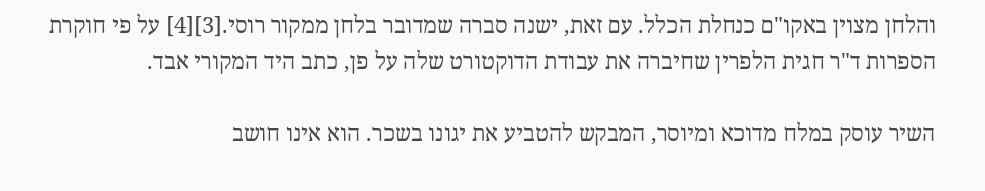והלחן מצוין באקו"ם כנחלת הכלל. עם זאת, ישנה סברה שמדובר בלחן ממקור רוסי.[3][4] על פי חוקרת הספרות ד"ר חגית הלפרין שחיברה את עבודת הדוקטורט שלה על פן, כתב היד המקורי אבד.

השיר עוסק במלח מדוכא ומיוסר, המבקש להטביע את יגונו בשכר. הוא אינו חושב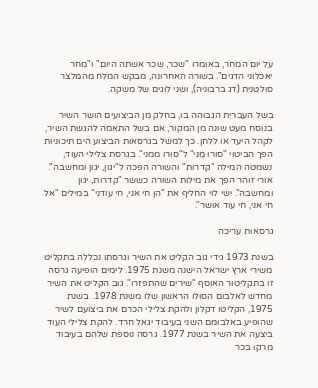על יום המחר, באומרו "שכר, שכר אשתה היום" ו"מחר יאכלוני הדגים". בשורה האחרונה, מבקש המלח מהמלצר סולטנית (דג ברבוניה), ושני לוגים של משקה.

בשל העברית הגבוהה בו, בחלק מן הביצועים הושר השיר בנוסח מעט שונה מן המקור, אם בשל התאמה להגשת השיר, לקהל היעד או ללחן. כך למשל בגרסאות הביצוע הים תיכוניות הפך הביטוי "סורו מֶנִּי" ל"סורו ממני". בגרסת צלילי העוד, נשמטה המילה "קדרות" והשורה הפכה ל"יגון, יגון ומחשבה". אורי זוהר הפך את מילות השורה כששר "קדרות, יגון ומחשבה". ישי לוי החליף את "הן חי אני, חי עודני" במילים "אל חי אני, חי עוד אושר".

גרסאות עריכה

בשנת 1973 גידי גוב הקליט את השיר וגרסתו נכללה בתקליט משירי ארץ ישראל הישנה משנת 1975. לימים הופיעה גרסה זו בתקליטור האוסף "שירים שהתפזרו". גוב הקליט את השיר מחדש לאלבום הסולו הראשון שלו משנת 1978. בשנת 1975, הקליטו דקלון ולהקת צלילי הכרם את ביצועם לשיר שהופיע באלבומם השני בעיבוד יגאל חרד. להקת צלילי העוד ביצעה את השיר בשנת 1977. גרסה נוספת שלהם בעיבוד מרקו בכר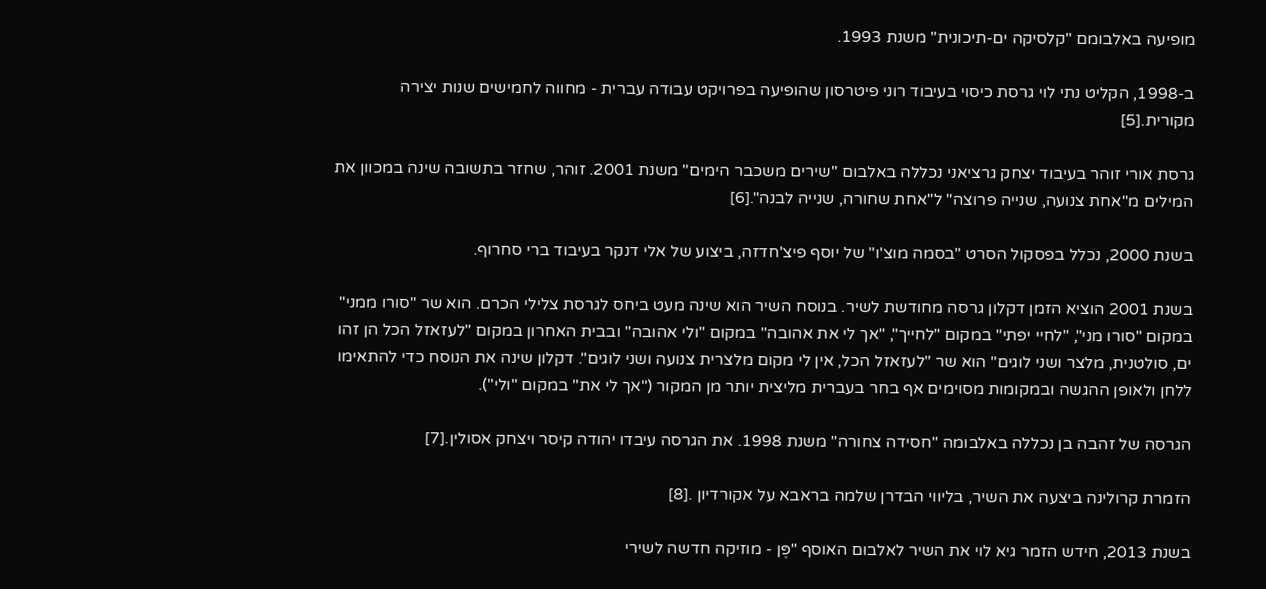מופיעה באלבומם "קלסיקה ים-תיכונית" משנת 1993.

ב-1998, הקליט נתי לוי גרסת כיסוי בעיבוד רוני פיטרסון שהופיעה בפרויקט עבודה עברית - מחווה לחמישים שנות יצירה מקורית.[5]

גרסת אורי זוהר בעיבוד יצחק גרציאני נכללה באלבום "שירים משכבר הימים" משנת 2001. זוהר, שחזר בתשובה שינה במכוון את המילים מ"אחת צנועה, שנייה פרוצה" ל"אחת שחורה, שנייה לבנה".[6]

בשנת 2000, נכלל בפסקול הסרט "בסמה מוצ'ו" של יוסף פיצ'חדזה, ביצוע של אלי דנקר בעיבוד ברי סחרוף.

בשנת 2001 הוציא הזמן דקלון גרסה מחודשת לשיר. בנוסח השיר הוא שינה מעט ביחס לגרסת צלילי הכרם. הוא שר "סורו ממני" במקום "סורו מני", "לחיי יפתי" במקום "לחייך", "אך לי את אהובה" במקום "ולי אהובה" ובבית האחרון במקום "לעזאזל הכל הן זהו ים, סולטנית, מלצר ושני לוגים" הוא שר "לעזאזל הכל, אין לי מקום מלצרית צנועה ושני לוגים". דקלון שינה את הנוסח כדי להתאימו ללחן ולאופן ההגשה ובמקומות מסוימים אף בחר בעברית מליצית יותר מן המקור ("אך לי את" במקום "ולי").

הגרסה של זהבה בן נכללה באלבומה "חסידה צחורה" משנת 1998. את הגרסה עיבדו יהודה קיסר ויצחק אסולין.[7]

הזמרת קרולינה ביצעה את השיר, בליווי הבדרן שלמה בראבא על אקורדיון .[8]

בשנת 2013, חידש הזמר גיא לוי את השיר לאלבום האוסף "פֶּן - מוזיקה חדשה לשירי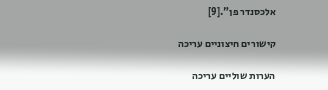אלכסנדר פן".[9]

קישורים חיצוניים עריכה

הערות שוליים עריכה